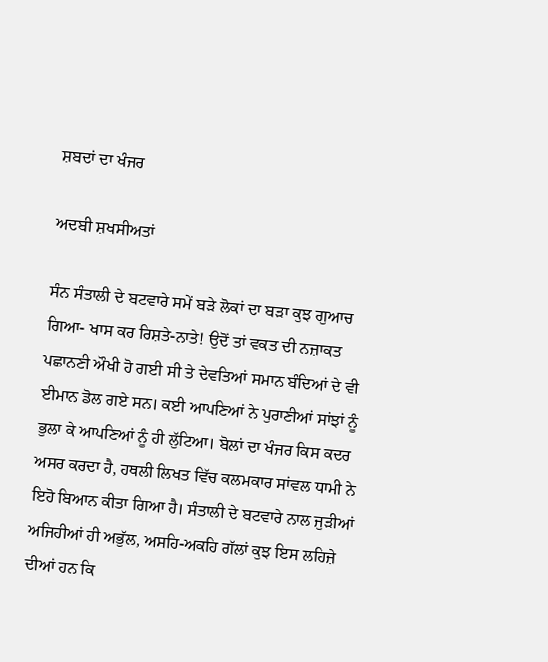ਸ਼ਬਦਾਂ ਦਾ ਖੰਜਰ

ਅਦਬੀ ਸ਼ਖਸੀਅਤਾਂ

ਸੰਨ ਸੰਤਾਲੀ ਦੇ ਬਟਵਾਰੇ ਸਮੇਂ ਬੜੇ ਲੋਕਾਂ ਦਾ ਬੜਾ ਕੁਝ ਗੁਆਚ ਗਿਆ- ਖਾਸ ਕਰ ਰਿਸ਼ਤੇ-ਨਾਤੇ! ਉਦੋਂ ਤਾਂ ਵਕਤ ਦੀ ਨਜ਼ਾਕਤ ਪਛਾਨਣੀ ਔਖੀ ਹੋ ਗਈ ਸੀ ਤੇ ਦੇਵਤਿਆਂ ਸਮਾਨ ਬੰਦਿਆਂ ਦੇ ਵੀ ਈਮਾਨ ਡੋਲ ਗਏ ਸਨ। ਕਈ ਆਪਣਿਆਂ ਨੇ ਪੁਰਾਣੀਆਂ ਸਾਂਝਾਂ ਨੂੰ ਭੁਲਾ ਕੇ ਆਪਣਿਆਂ ਨੂੰ ਹੀ ਲੁੱਟਿਆ। ਬੋਲਾਂ ਦਾ ਖੰਜਰ ਕਿਸ ਕਦਰ ਅਸਰ ਕਰਦਾ ਹੈ, ਹਥਲੀ ਲਿਖਤ ਵਿੱਚ ਕਲਮਕਾਰ ਸਾਂਵਲ ਧਾਮੀ ਨੇ ਇਹੋ ਬਿਆਨ ਕੀਤਾ ਗਿਆ ਹੈ। ਸੰਤਾਲੀ ਦੇ ਬਟਵਾਰੇ ਨਾਲ ਜੁੜੀਆਂ ਅਜਿਹੀਆਂ ਹੀ ਅਭੁੱਲ, ਅਸਹਿ-ਅਕਹਿ ਗੱਲਾਂ ਕੁਝ ਇਸ ਲਹਿਜ਼ੇ ਦੀਆਂ ਹਨ ਕਿ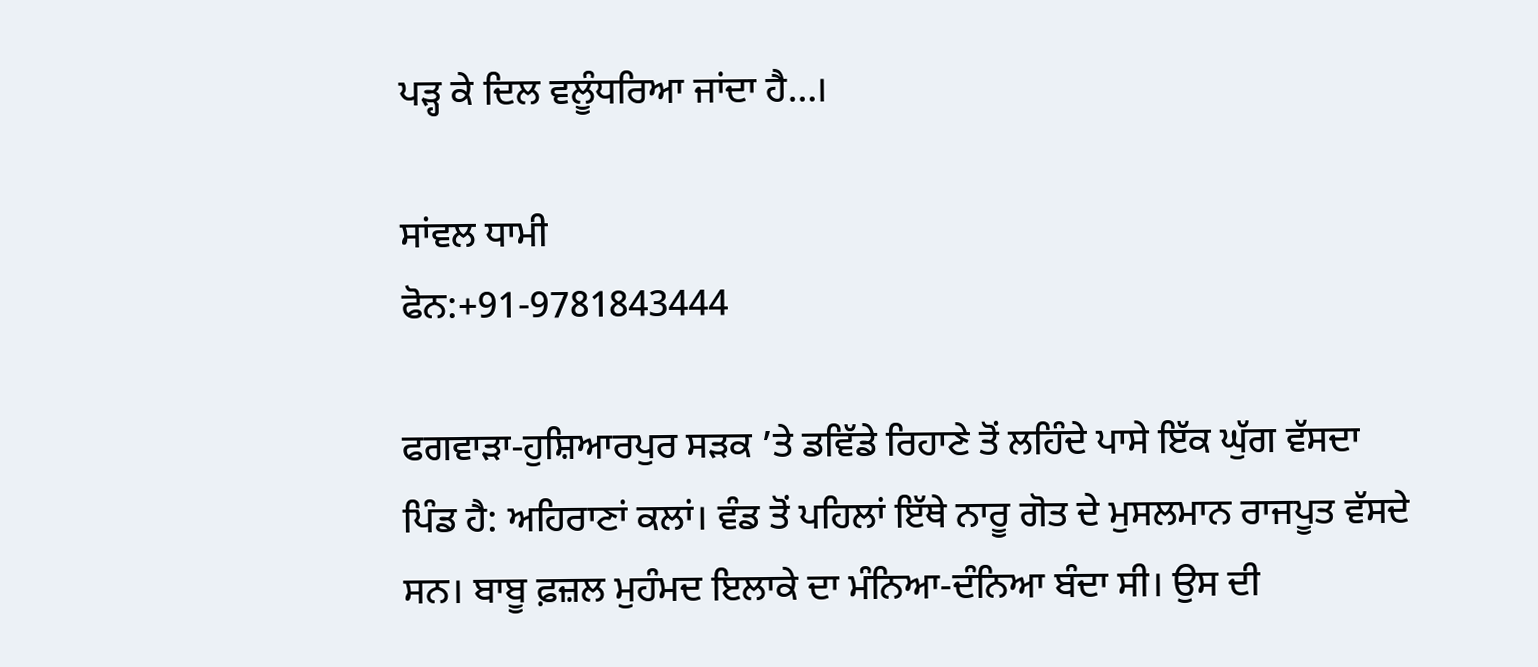ਪੜ੍ਹ ਕੇ ਦਿਲ ਵਲੂੰਧਰਿਆ ਜਾਂਦਾ ਹੈ…।

ਸਾਂਵਲ ਧਾਮੀ
ਫੋਨ:+91-9781843444

ਫਗਵਾੜਾ-ਹੁਸ਼ਿਆਰਪੁਰ ਸੜਕ ’ਤੇ ਡਵਿੱਡੇ ਰਿਹਾਣੇ ਤੋਂ ਲਹਿੰਦੇ ਪਾਸੇ ਇੱਕ ਘੁੱਗ ਵੱਸਦਾ ਪਿੰਡ ਹੈ: ਅਹਿਰਾਣਾਂ ਕਲਾਂ। ਵੰਡ ਤੋਂ ਪਹਿਲਾਂ ਇੱਥੇ ਨਾਰੂ ਗੋਤ ਦੇ ਮੁਸਲਮਾਨ ਰਾਜਪੂਤ ਵੱਸਦੇ ਸਨ। ਬਾਬੂ ਫ਼ਜ਼ਲ ਮੁਹੰਮਦ ਇਲਾਕੇ ਦਾ ਮੰਨਿਆ-ਦੰਨਿਆ ਬੰਦਾ ਸੀ। ਉਸ ਦੀ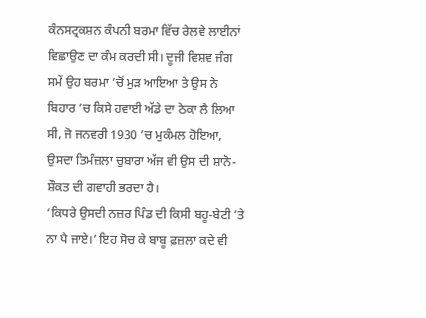ਕੰਨਸਟ੍ਰਕਸ਼ਨ ਕੰਪਨੀ ਬਰਮਾ ਵਿੱਚ ਰੇਲਵੇ ਲਾਈਨਾਂ ਵਿਛਾਉਣ ਦਾ ਕੰਮ ਕਰਦੀ ਸੀ। ਦੂਜੀ ਵਿਸ਼ਵ ਜੰਗ ਸਮੇਂ ਉਹ ਬਰਮਾ ’ਚੋਂ ਮੁੜ ਆਇਆ ਤੇ ਉਸ ਨੇ ਬਿਹਾਰ ’ਚ ਕਿਸੇ ਹਵਾਈ ਅੱਡੇ ਦਾ ਠੇਕਾ ਲੈ ਲਿਆ ਸੀ, ਜੋ ਜਨਵਰੀ 1930 ’ਚ ਮੁਕੰਮਲ ਹੋਇਆ, ਉਸਦਾ ਤਿਮੰਜ਼ਲਾ ਚੁਬਾਰਾ ਅੱਜ ਵੀ ਉਸ ਦੀ ਸ਼ਾਨੋ-ਸ਼ੌਕਤ ਦੀ ਗਵਾਹੀ ਭਰਦਾ ਹੈ।
‘ਕਿਧਰੇ ਉਸਦੀ ਨਜ਼ਰ ਪਿੰਡ ਦੀ ਕਿਸੀ ਬਹੂ-ਬੇਟੀ ’ਤੇ ਨਾ ਪੈ ਜਾਏ।’ ਇਹ ਸੋਚ ਕੇ ਬਾਬੂ ਫ਼ਜ਼ਲਾ ਕਦੇ ਵੀ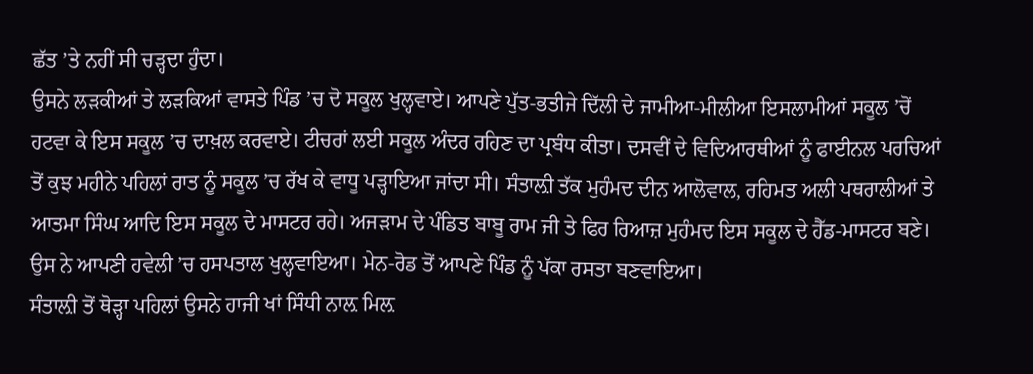ਛੱਤ ’ਤੇ ਨਹੀਂ ਸੀ ਚੜ੍ਹਦਾ ਹੁੰਦਾ।
ਉਸਨੇ ਲੜਕੀਆਂ ਤੇ ਲੜਕਿਆਂ ਵਾਸਤੇ ਪਿੰਡ ’ਚ ਦੋ ਸਕੂਲ ਖੁਲ੍ਹਵਾਏ। ਆਪਣੇ ਪੁੱਤ-ਭਤੀਜੇ ਦਿੱਲੀ ਦੇ ਜਾਮੀਆ-ਮੀਲੀਆ ਇਸਲਾਮੀਆਂ ਸਕੂਲ ’ਚੋਂ ਹਟਵਾ ਕੇ ਇਸ ਸਕੂਲ ’ਚ ਦਾਖ਼ਲ ਕਰਵਾਏ। ਟੀਚਰਾਂ ਲਈ ਸਕੂਲ ਅੰਦਰ ਰਹਿਣ ਦਾ ਪ੍ਰਬੰਧ ਕੀਤਾ। ਦਸਵੀਂ ਦੇ ਵਿਦਿਆਰਥੀਆਂ ਨੂੰ ਫਾਈਨਲ ਪਰਚਿਆਂ ਤੋਂ ਕੁਝ ਮਹੀਨੇ ਪਹਿਲਾਂ ਰਾਤ ਨੂੰ ਸਕੂਲ ’ਚ ਰੱਖ ਕੇ ਵਾਧੂ ਪੜ੍ਹਾਇਆ ਜਾਂਦਾ ਸੀ। ਸੰਤਾਲ਼ੀ ਤੱਕ ਮੁਹੰਮਦ ਦੀਨ ਆਲੋਵਾਲ, ਰਹਿਮਤ ਅਲੀ ਪਥਰਾਲੀਆਂ ਤੇ ਆਤਮਾ ਸਿੰਘ ਆਦਿ ਇਸ ਸਕੂਲ ਦੇ ਮਾਸਟਰ ਰਹੇ। ਅਜੜਾਮ ਦੇ ਪੰਡਿਤ ਬਾਬੂ ਰਾਮ ਜੀ ਤੇ ਫਿਰ ਰਿਆਜ਼ ਮੁਹੰਮਦ ਇਸ ਸਕੂਲ ਦੇ ਹੈੱਡ-ਮਾਸਟਰ ਬਣੇ।
ਉਸ ਨੇ ਆਪਣੀ ਹਵੇਲੀ ’ਚ ਹਸਪਤਾਲ ਖੁਲ੍ਹਵਾਇਆ। ਮੇਨ-ਰੋਡ ਤੋਂ ਆਪਣੇ ਪਿੰਡ ਨੂੰ ਪੱਕਾ ਰਸਤਾ ਬਣਵਾਇਆ।
ਸੰਤਾਲ਼ੀ ਤੋਂ ਥੋੜ੍ਹਾ ਪਹਿਲਾਂ ਉਸਨੇ ਹਾਜੀ ਖਾਂ ਸਿੰਧੀ ਨਾਲ਼ ਮਿਲ਼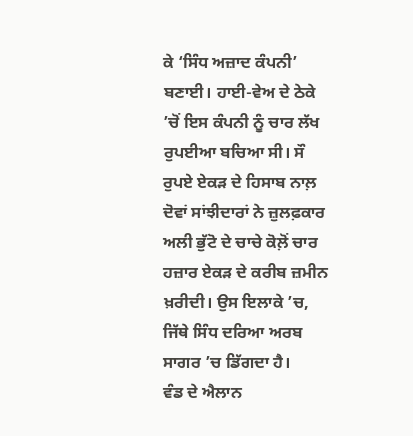ਕੇ ‘ਸਿੰਧ ਅਜ਼ਾਦ ਕੰਪਨੀ’ ਬਣਾਈ। ਹਾਈ-ਵੇਅ ਦੇ ਠੇਕੇ ’ਚੋਂ ਇਸ ਕੰਪਨੀ ਨੂੰ ਚਾਰ ਲੱਖ ਰੁਪਈਆ ਬਚਿਆ ਸੀ। ਸੌ ਰੁਪਏ ਏਕੜ ਦੇ ਹਿਸਾਬ ਨਾਲ਼ ਦੋਵਾਂ ਸਾਂਝੀਦਾਰਾਂ ਨੇ ਜ਼ੁਲਫ਼ਕਾਰ ਅਲੀ ਭੁੱਟੋ ਦੇ ਚਾਚੇ ਕੋਲ਼ੋਂ ਚਾਰ ਹਜ਼ਾਰ ਏਕੜ ਦੇ ਕਰੀਬ ਜ਼ਮੀਨ ਖ਼ਰੀਦੀ। ਉਸ ਇਲਾਕੇ ’ਚ, ਜਿੱਥੇ ਸਿੰਧ ਦਰਿਆ ਅਰਬ ਸਾਗਰ ’ਚ ਡਿੱਗਦਾ ਹੈ।
ਵੰਡ ਦੇ ਐਲਾਨ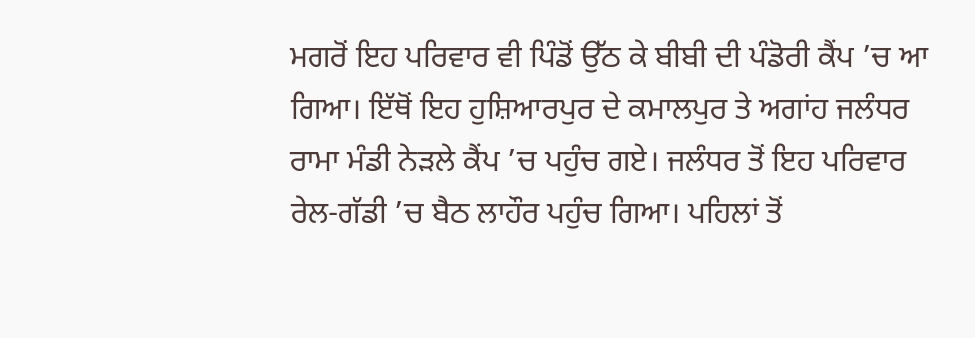ਮਗਰੋਂ ਇਹ ਪਰਿਵਾਰ ਵੀ ਪਿੰਡੋਂ ਉੱਠ ਕੇ ਬੀਬੀ ਦੀ ਪੰਡੋਰੀ ਕੈਂਪ ’ਚ ਆ ਗਿਆ। ਇੱਥੋਂ ਇਹ ਹੁਸ਼ਿਆਰਪੁਰ ਦੇ ਕਮਾਲਪੁਰ ਤੇ ਅਗਾਂਹ ਜਲੰਧਰ ਰਾਮਾ ਮੰਡੀ ਨੇੜਲੇ ਕੈਂਪ ’ਚ ਪਹੁੰਚ ਗਏ। ਜਲੰਧਰ ਤੋਂ ਇਹ ਪਰਿਵਾਰ ਰੇਲ-ਗੱਡੀ ’ਚ ਬੈਠ ਲਾਹੌਰ ਪਹੁੰਚ ਗਿਆ। ਪਹਿਲਾਂ ਤੋਂ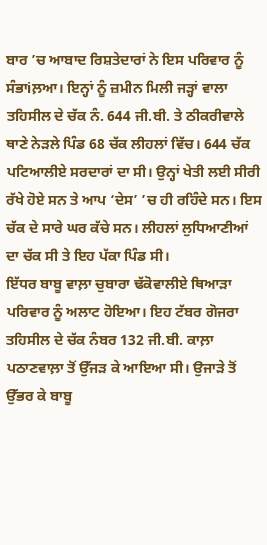ਬਾਰ ’ਚ ਆਬਾਦ ਰਿਸ਼ਤੇਦਾਰਾਂ ਨੇ ਇਸ ਪਰਿਵਾਰ ਨੂੰ ਸੰਭਾiਲ਼ਆ। ਇਨ੍ਹਾਂ ਨੂੰ ਜ਼ਮੀਨ ਮਿਲੀ ਜੜ੍ਹਾਂ ਵਾਲਾ ਤਹਿਸੀਲ ਦੇ ਚੱਕ ਨੰ. 644 ਜੀ.ਬੀ. ਤੇ ਠੀਕਰੀਵਾਲੇ ਥਾਣੇ ਨੇੜਲੇ ਪਿੰਡ 68 ਚੱਕ ਲੀਹਲਾਂ ਵਿੱਚ। 644 ਚੱਕ ਪਟਿਆਲੀਏ ਸਰਦਾਰਾਂ ਦਾ ਸੀ। ਉਨ੍ਹਾਂ ਖੇਤੀ ਲਈ ਸੀਰੀ ਰੱਖੇ ਹੋਏ ਸਨ ਤੇ ਆਪ ‘ਦੇਸ’ ’ਚ ਹੀ ਰਹਿੰਦੇ ਸਨ। ਇਸ ਚੱਕ ਦੇ ਸਾਰੇ ਘਰ ਕੱਚੇ ਸਨ। ਲੀਹਲਾਂ ਲੁਧਿਆਣੀਆਂ ਦਾ ਚੱਕ ਸੀ ਤੇ ਇਹ ਪੱਕਾ ਪਿੰਡ ਸੀ।
ਇੱਧਰ ਬਾਬੂ ਵਾਲ਼ਾ ਚੁਬਾਰਾ ਢੱਕੋਵਾਲੀਏ ਥਿਆੜਾ ਪਰਿਵਾਰ ਨੂੰ ਅਲਾਟ ਹੋਇਆ। ਇਹ ਟੱਬਰ ਗੋਜਰਾ ਤਹਿਸੀਲ ਦੇ ਚੱਕ ਨੰਬਰ 132 ਜੀ.ਬੀ. ਕਾਲ਼ਾ ਪਠਾਣਵਾਲ਼ਾ ਤੋਂ ਉੱਜੜ ਕੇ ਆਇਆ ਸੀ। ਉਜਾੜੇ ਤੋਂ ਉੱਭਰ ਕੇ ਬਾਬੂ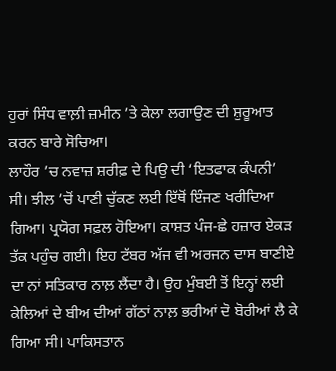ਹੁਰਾਂ ਸਿੰਧ ਵਾਲ਼ੀ ਜ਼ਮੀਨ ’ਤੇ ਕੇਲਾ ਲਗਾਉਣ ਦੀ ਸ਼ੁਰੂਆਤ ਕਰਨ ਬਾਰੇ ਸੋਚਿਆ।
ਲਾਹੌਰ ’ਚ ਨਵਾਜ਼ ਸ਼ਰੀਫ਼ ਦੇ ਪਿਉ ਦੀ ‘ਇਤਫਾਕ ਕੰਪਨੀ’ ਸੀ। ਝੀਲ ’ਚੋਂ ਪਾਣੀ ਚੁੱਕਣ ਲਈ ਇੱਥੋਂ ਇੰਜਣ ਖਰੀਦਿਆ ਗਿਆ। ਪ੍ਰਯੋਗ ਸਫ਼ਲ ਹੋਇਆ। ਕਾਸ਼ਤ ਪੰਜ-ਛੇ ਹਜ਼ਾਰ ਏਕੜ ਤੱਕ ਪਹੁੰਚ ਗਈ। ਇਹ ਟੱਬਰ ਅੱਜ ਵੀ ਅਰਜਨ ਦਾਸ ਬਾਣੀਏ ਦਾ ਨਾਂ ਸਤਿਕਾਰ ਨਾਲ਼ ਲੈਂਦਾ ਹੈ। ਉਹ ਮੁੰਬਈ ਤੋਂ ਇਨ੍ਹਾਂ ਲਈ ਕੇਲਿਆਂ ਦੇ ਬੀਅ ਦੀਆਂ ਗੱਠਾਂ ਨਾਲ਼ ਭਰੀਆਂ ਦੋ ਬੋਰੀਆਂ ਲੈ ਕੇ ਗਿਆ ਸੀ। ਪਾਕਿਸਤਾਨ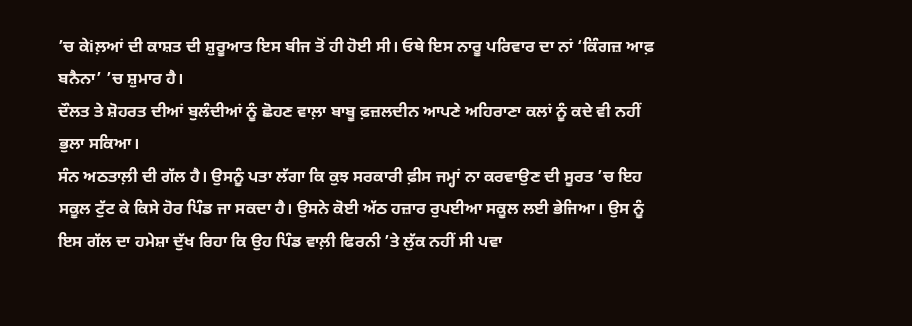’ਚ ਕੇiਲ਼ਆਂ ਦੀ ਕਾਸ਼ਤ ਦੀ ਸ਼ੁਰੂਆਤ ਇਸ ਬੀਜ ਤੋਂ ਹੀ ਹੋਈ ਸੀ। ਓਥੇ ਇਸ ਨਾਰੂ ਪਰਿਵਾਰ ਦਾ ਨਾਂ ‘ਕਿੰਗਜ਼ ਆਫ਼ ਬਨੈਨਾ’ ’ਚ ਸ਼ੁਮਾਰ ਹੈ।
ਦੌਲਤ ਤੇ ਸ਼ੋਹਰਤ ਦੀਆਂ ਬੁਲੰਦੀਆਂ ਨੂੰ ਛੋਹਣ ਵਾਲ਼ਾ ਬਾਬੂ ਫ਼ਜ਼ਲਦੀਨ ਆਪਣੇ ਅਹਿਰਾਣਾ ਕਲਾਂ ਨੂੰ ਕਦੇ ਵੀ ਨਹੀਂ ਭੁਲਾ ਸਕਿਆ।
ਸੰਨ ਅਠਤਾਲ਼ੀ ਦੀ ਗੱਲ ਹੈ। ਉਸਨੂੰ ਪਤਾ ਲੱਗਾ ਕਿ ਕੁਝ ਸਰਕਾਰੀ ਫ਼ੀਸ ਜਮ੍ਹਾਂ ਨਾ ਕਰਵਾਉਣ ਦੀ ਸੂਰਤ ’ਚ ਇਹ ਸਕੂਲ ਟੁੱਟ ਕੇ ਕਿਸੇ ਹੋਰ ਪਿੰਡ ਜਾ ਸਕਦਾ ਹੈ। ਉਸਨੇ ਕੋਈ ਅੱਠ ਹਜ਼ਾਰ ਰੁਪਈਆ ਸਕੂਲ ਲਈ ਭੇਜਿਆ। ਉਸ ਨੂੰ ਇਸ ਗੱਲ ਦਾ ਹਮੇਸ਼ਾ ਦੁੱਖ ਰਿਹਾ ਕਿ ਉਹ ਪਿੰਡ ਵਾਲ਼ੀ ਫਿਰਨੀ ’ਤੇ ਲੁੱਕ ਨਹੀਂ ਸੀ ਪਵਾ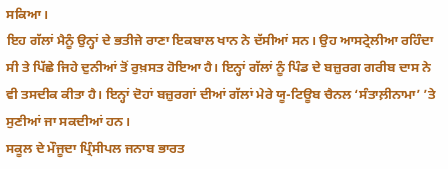ਸਕਿਆ।
ਇਹ ਗੱਲਾਂ ਮੈਨੂੰ ਉਨ੍ਹਾਂ ਦੇ ਭਤੀਜੇ ਰਾਣਾ ਇਕਬਾਲ ਖਾਨ ਨੇ ਦੱਸੀਆਂ ਸਨ। ਉਹ ਆਸਟ੍ਰੇਲੀਆ ਰਹਿੰਦਾ ਸੀ ਤੇ ਪਿੱਛੇ ਜਿਹੇ ਦੁਨੀਆਂ ਤੋਂ ਰੁਖ਼ਸਤ ਹੋਇਆ ਹੈ। ਇਨ੍ਹਾਂ ਗੱਲਾਂ ਨੂੰ ਪਿੰਡ ਦੇ ਬਜ਼ੁਰਗ ਗਰੀਬ ਦਾਸ ਨੇ ਵੀ ਤਸਦੀਕ ਕੀਤਾ ਹੈ। ਇਨ੍ਹਾਂ ਦੋਹਾਂ ਬਜ਼ੁਰਗਾਂ ਦੀਆਂ ਗੱਲਾਂ ਮੇਰੇ ਯੂ-ਟਿਊਬ ਚੈਨਲ ‘ਸੰਤਾਲ਼ੀਨਾਮਾ’ ’ਤੇ ਸੁਣੀਆਂ ਜਾ ਸਕਦੀਆਂ ਹਨ।
ਸਕੂਲ ਦੇ ਮੌਜੂਦਾ ਪ੍ਰਿੰਸੀਪਲ ਜਨਾਬ ਭਾਰਤ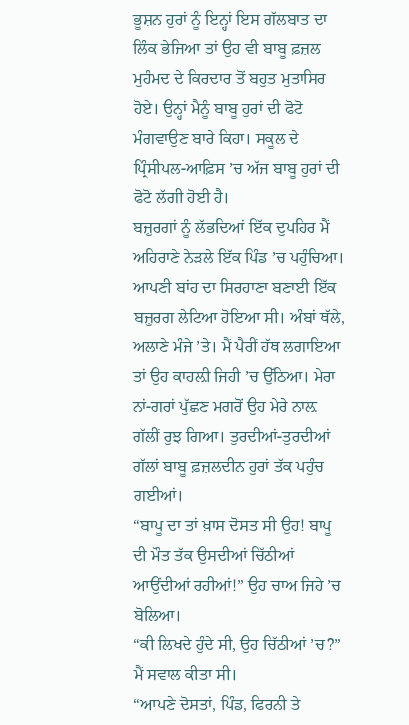ਭੂਸ਼ਨ ਹੁਰਾਂ ਨੂੰ ਇਨ੍ਹਾਂ ਇਸ ਗੱਲਬਾਤ ਦਾ ਲਿੰਕ ਭੇਜਿਆ ਤਾਂ ਉਹ ਵੀ ਬਾਬੂ ਫ਼ਜ਼ਲ ਮੁਹੰਮਦ ਦੇ ਕਿਰਦਾਰ ਤੋਂ ਬਹੁਤ ਮੁਤਾਸਿਰ ਹੋਏ। ਉਨ੍ਹਾਂ ਮੈਨੂੰ ਬਾਬੂ ਹੁਰਾਂ ਦੀ ਫੋਟੋ ਮੰਗਵਾਉਣ ਬਾਰੇ ਕਿਹਾ। ਸਕੂਲ ਦੇ ਪ੍ਰਿੰਸੀਪਲ-ਆਫ਼ਿਸ ’ਚ ਅੱਜ ਬਾਬੂ ਹੁਰਾਂ ਦੀ ਫੋਟੋ ਲੱਗੀ ਹੋਈ ਹੈ।
ਬਜ਼ੁਰਗਾਂ ਨੂੰ ਲੱਭਦਿਆਂ ਇੱਕ ਦੁਪਹਿਰ ਮੈਂ ਅਹਿਰਾਣੇ ਨੇੜਲੇ ਇੱਕ ਪਿੰਡ ’ਚ ਪਹੁੰਚਿਆ। ਆਪਣੀ ਬਾਂਹ ਦਾ ਸਿਰਹਾਣਾ ਬਣਾਈ ਇੱਕ ਬਜ਼ੁਰਗ ਲੇਟਿਆ ਹੋਇਆ ਸੀ। ਅੰਬਾਂ ਥੱਲੇ, ਅਲਾਣੇ ਮੰਜੇ ’ਤੇ। ਮੈਂ ਪੈਰੀਂ ਹੱਥ ਲਗਾਇਆ ਤਾਂ ਉਹ ਕਾਹਲ਼ੀ ਜਿਹੀ ’ਚ ਉੱਠਿਆ। ਮੇਰਾ ਨਾਂ-ਗਰਾਂ ਪੁੱਛਣ ਮਗਰੋਂ ਉਹ ਮੇਰੇ ਨਾਲ਼ ਗੱਲੀਂ ਰੁਝ ਗਿਆ। ਤੁਰਦੀਆਂ-ਤੁਰਦੀਆਂ ਗੱਲਾਂ ਬਾਬੂ ਫ਼ਜ਼ਲਦੀਨ ਹੁਰਾਂ ਤੱਕ ਪਹੁੰਚ ਗਈਆਂ।
“ਬਾਪੂ ਦਾ ਤਾਂ ਖ਼ਾਸ ਦੋਸਤ ਸੀ ਉਹ! ਬਾਪੂ ਦੀ ਮੌਤ ਤੱਕ ਉਸਦੀਆਂ ਚਿੱਠੀਆਂ ਆਉਂਦੀਆਂ ਰਹੀਆਂ!” ਉਹ ਚਾਅ ਜਿਹੇ ’ਚ ਬੋਲਿਆ।
“ਕੀ ਲਿਖਦੇ ਹੁੰਦੇ ਸੀ, ਉਹ ਚਿੱਠੀਆਂ ’ਚ?” ਮੈਂ ਸਵਾਲ ਕੀਤਾ ਸੀ।
“ਆਪਣੇ ਦੋਸਤਾਂ, ਪਿੰਡ, ਫਿਰਨੀ ਤੇ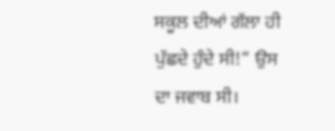ਸਕੂਲ ਦੀਆਂ ਗੱਲਾ ਹੀ ਪੁੱਛਦੇ ਹੁੰਦੇ ਸੀ!” ਉਸ ਦਾ ਜਵਾਬ ਸੀ।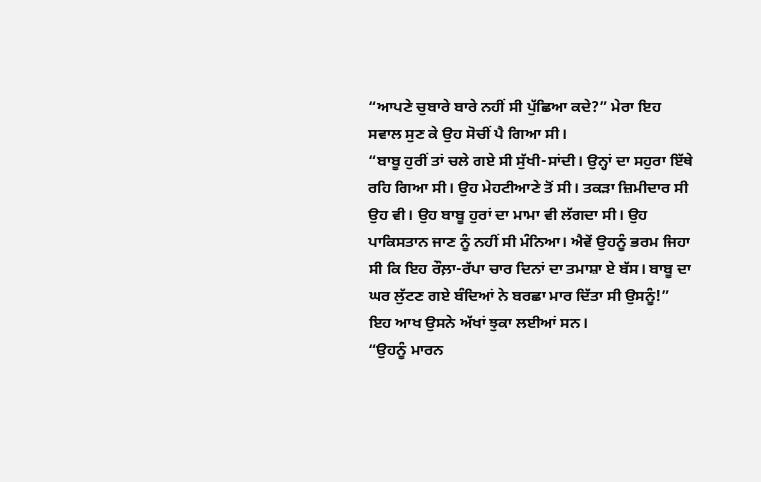“ਆਪਣੇ ਚੁਬਾਰੇ ਬਾਰੇ ਨਹੀਂ ਸੀ ਪੁੱਛਿਆ ਕਦੇ?” ਮੇਰਾ ਇਹ ਸਵਾਲ ਸੁਣ ਕੇ ਉਹ ਸੋਚੀਂ ਪੈ ਗਿਆ ਸੀ।
“ਬਾਬੂ ਹੁਰੀਂ ਤਾਂ ਚਲੇ ਗਏ ਸੀ ਸੁੱਖੀ-ਸਾਂਦੀ। ਉਨ੍ਹਾਂ ਦਾ ਸਹੁਰਾ ਇੱਥੇ ਰਹਿ ਗਿਆ ਸੀ। ਉਹ ਮੇਹਟੀਆਣੇ ਤੋਂ ਸੀ। ਤਕੜਾ ਜ਼ਿਮੀਦਾਰ ਸੀ ਉਹ ਵੀ। ਉਹ ਬਾਬੂ ਹੁਰਾਂ ਦਾ ਮਾਮਾ ਵੀ ਲੱਗਦਾ ਸੀ। ਉਹ ਪਾਕਿਸਤਾਨ ਜਾਣ ਨੂੰ ਨਹੀਂ ਸੀ ਮੰਨਿਆ। ਐਵੇਂ ਉਹਨੂੰ ਭਰਮ ਜਿਹਾ ਸੀ ਕਿ ਇਹ ਰੌਲ਼ਾ-ਰੱਪਾ ਚਾਰ ਦਿਨਾਂ ਦਾ ਤਮਾਸ਼ਾ ਏ ਬੱਸ। ਬਾਬੂ ਦਾ ਘਰ ਲੁੱਟਣ ਗਏ ਬੰਦਿਆਂ ਨੇ ਬਰਛਾ ਮਾਰ ਦਿੱਤਾ ਸੀ ਉਸਨੂੰ!” ਇਹ ਆਖ ਉਸਨੇ ਅੱਖਾਂ ਝੁਕਾ ਲਈਆਂ ਸਨ।
“ਉਹਨੂੰ ਮਾਰਨ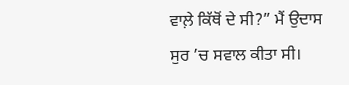ਵਾਲ਼ੇ ਕਿੱਥੋਂ ਦੇ ਸੀ?” ਮੈਂ ਉਦਾਸ ਸੁਰ ’ਚ ਸਵਾਲ ਕੀਤਾ ਸੀ।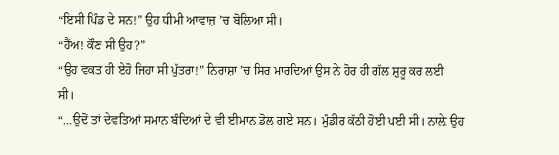“ਇਸੀ ਪਿੰਡ ਦੇ ਸਨ!” ਉਹ ਧੀਮੀ ਆਵਾਜ਼ ’ਚ ਬੋਲਿਆ ਸੀ।
“ਹੈਂਅ! ਕੌਣ ਸੀ ਉਹ?”
“ਉਹ ਵਕਤ ਹੀ ਏਹੋ ਜਿਹਾ ਸੀ ਪੁੱਤਰਾ!” ਨਿਰਾਸ਼ਾ ’ਚ ਸਿਰ ਮਾਰਦਿਆਂ ਉਸ ਨੇ ਹੋਰ ਹੀ ਗੱਲ ਸ਼ੁਰੂ ਕਰ ਲਈ ਸੀ।
“…ਉਦੋਂ ਤਾਂ ਦੇਵਤਿਆਂ ਸਮਾਨ ਬੰਦਿਆਂ ਦੇ ਵੀ ਈਮਾਨ ਡੋਲ ਗਏ ਸਨ। ਮੁੰਡੀਰ ਕੱਠੀ ਹੋਈ ਪਈ ਸੀ। ਨਾਲ਼ੇ ਉਹ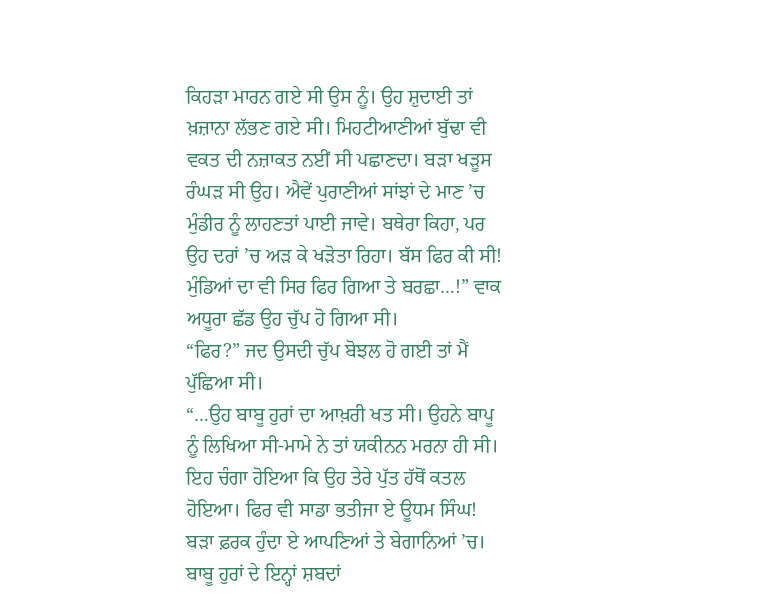ਕਿਹੜਾ ਮਾਰਨ ਗਏ ਸੀ ਉਸ ਨੂੰ। ਉਹ ਸ਼ੁਦਾਈ ਤਾਂ ਖ਼ਜ਼ਾਨਾ ਲੱਭਣ ਗਏ ਸੀ। ਮਿਹਟੀਆਣੀਆਂ ਬੁੱਢਾ ਵੀ ਵਕਤ ਦੀ ਨਜ਼ਾਕਤ ਨਈਂ ਸੀ ਪਛਾਣਦਾ। ਬੜਾ ਖੜੂਸ ਰੰਘੜ ਸੀ ਉਹ। ਐਵੇਂ ਪੁਰਾਣੀਆਂ ਸਾਂਝਾਂ ਦੇ ਮਾਣ ’ਚ ਮੁੰਡੀਰ ਨੂੰ ਲਾਹਣਤਾਂ ਪਾਈ ਜਾਵੇ। ਬਥੇਰਾ ਕਿਹਾ, ਪਰ ਉਹ ਦਰਾਂ ’ਚ ਅੜ ਕੇ ਖੜੋਤਾ ਰਿਹਾ। ਬੱਸ ਫਿਰ ਕੀ ਸੀ! ਮੁੰਡਿਆਂ ਦਾ ਵੀ ਸਿਰ ਫਿਰ ਗਿਆ ਤੇ ਬਰਛਾ…!” ਵਾਕ ਅਧੂਰਾ ਛੱਡ ਉਹ ਚੁੱਪ ਹੋ ਗਿਆ ਸੀ।
“ਫਿਰ?” ਜਦ ਉਸਦੀ ਚੁੱਪ ਬੋਝਲ ਹੋ ਗਈ ਤਾਂ ਮੈਂ ਪੁੱਛਿਆ ਸੀ।
“…ਉਹ ਬਾਬੂ ਹੁਰਾਂ ਦਾ ਆਖ਼ਰੀ ਖਤ ਸੀ। ਉਹਨੇ ਬਾਪੂ ਨੂੰ ਲਿਖਿਆ ਸੀ-ਮਾਮੇ ਨੇ ਤਾਂ ਯਕੀਨਨ ਮਰਨਾ ਹੀ ਸੀ। ਇਹ ਚੰਗਾ ਹੋਇਆ ਕਿ ਉਹ ਤੇਰੇ ਪੁੱਤ ਹੱਥੋਂ ਕਤਲ ਹੋਇਆ। ਫਿਰ ਵੀ ਸਾਡਾ ਭਤੀਜਾ ਏ ਊਧਮ ਸਿੰਘ! ਬੜਾ ਫ਼ਰਕ ਹੁੰਦਾ ਏ ਆਪਣਿਆਂ ਤੇ ਬੇਗਾਨਿਆਂ ’ਚ। ਬਾਬੂ ਹੁਰਾਂ ਦੇ ਇਨ੍ਹਾਂ ਸ਼ਬਦਾਂ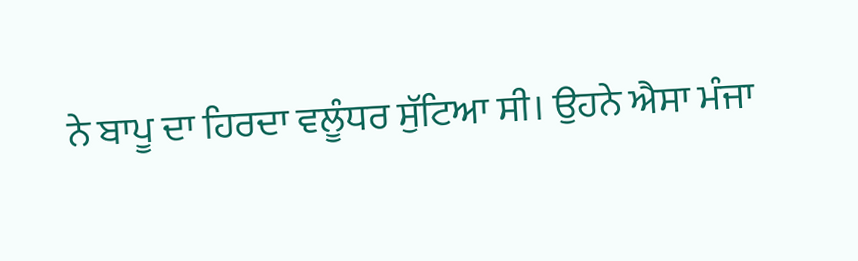ਨੇ ਬਾਪੂ ਦਾ ਹਿਰਦਾ ਵਲੂੰਧਰ ਸੁੱਟਿਆ ਸੀ। ਉਹਨੇ ਐਸਾ ਮੰਜਾ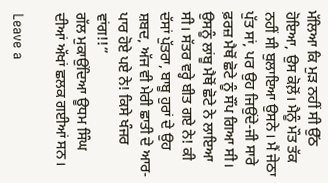ਮੱਲਿਆ ਕਿ ਮੁੜ ਨਹੀਂ ਸੀ ਉੱਠ ਹੋਇਆ, ਉਸ ਕੋਲ਼ੋਂ। ਮੈਨੂੰ ਮੌਤ ਤੱਕ ਨਹੀਂ ਸੀ ਬੁਲਾਇਆ ਉਸਨੇ। ਮੈਂ ਜੇਠਾ ਪੁੱਤ ਸਾਂ, ਪਰ ਉਹ ਜਿਉਂਦੇ-ਜੀ ਸਾਰੇ ਫ਼ਰਜ਼ ਮੈਥੋਂ ਛੋਟੇ ਨੂੰ ਸੌਂਪ ਗਿਆ ਸੀ। ਉਸਨੂੰ ਲਾਂਬੂ ਮੈਥੋਂ ਛੋਟੇ ਨੇ ਲਾਇਆ ਸੀ। ਸੱਤਰ ਵਰ੍ਹੇ ਬੀਤ ਗਏ ਨੇ! ਕੀ ਦੱਸਾਂ ਪੁੱਤਰਾ, ਬਾਬੂ ਹੁਰਾਂ ਦੇ ਉਹ ਸ਼ਬਦ, ਅੱਜ ਵੀ ਮੇਰੀ ਛਾਤੀ ਦੇ ਆਰ-ਪਾਰ ਹੋਏ ਪਏ ਨੇ! ਕਿਸੇ ਖੰਜਰ ਵਾਂਗ!!”
ਗੱਲ ਮੁਕਾਉਂਦਿਆ ਊਧਮ ਸਿੰਘ ਦੀਆਂ ਅੱਖਾਂ ਛਲਕ ਗਈਆਂ ਸਨ।

Leave a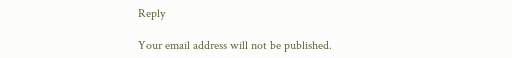Reply

Your email address will not be published.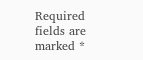Required fields are marked *